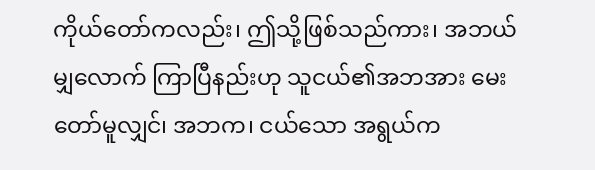ကိုယ်တော်ကလည်း၊ ဤသို့ဖြစ်သည်ကား၊ အဘယ်မျှလောက် ကြာပြီနည်းဟု သူငယ်၏အဘအား မေးတော်မူလျှင်၊ အဘက၊ ငယ်သော အရွယ်က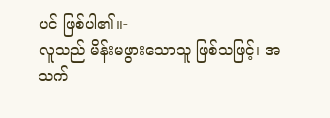ပင် ဖြစ်ပါ၏။-
လူသည် မိန်းမဖွားသောသူ ဖြစ်သဖြင့်၊ အသက်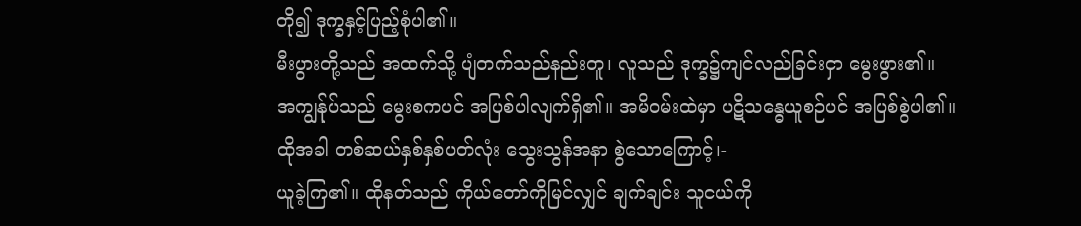တို၍ ဒုက္ခနှင့်ပြည့်စုံပါ၏။
မီးပွားတို့သည် အထက်သို့ ပျံတက်သည်နည်းတူ၊ လူသည် ဒုက္ခ၌ကျင်လည်ခြင်းငှာ မွေးဖွား၏။
အကျွန်ုပ်သည် မွေးစကပင် အပြစ်ပါလျက်ရှိ၏။ အမိဝမ်းထဲမှာ ပဋိသန္ဓေယူစဉ်ပင် အပြစ်စွဲပါ၏။
ထိုအခါ တစ်ဆယ်နှစ်နှစ်ပတ်လုံး သွေးသွန်အနာ စွဲသောကြောင့်၊-
ယူခဲ့ကြ၏။ ထိုနတ်သည် ကိုယ်တော်ကိုမြင်လျှင် ချက်ချင်း သူငယ်ကို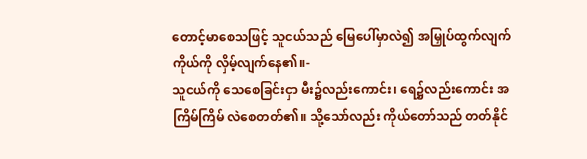တောင့်မာစေသဖြင့် သူငယ်သည် မြေပေါ်မှာလဲ၍ အမြှုပ်ထွက်လျက် ကိုယ်ကို လှိမ့်လျက်နေ၏။-
သူငယ်ကို သေစေခြင်းငှာ မီး၌လည်းကောင်း၊ ရေ၌လည်းကောင်း အကြိမ်ကြိမ် လဲစေတတ်၏။ သို့သော်လည်း ကိုယ်တော်သည် တတ်နိုင်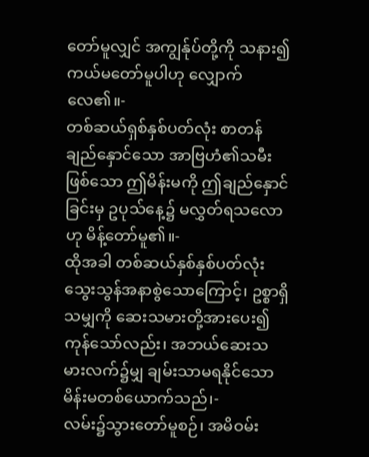တော်မူလျှင် အကျွန်ုပ်တို့ကို သနား၍ ကယ်မတော်မူပါဟု လျှောက်လေ၏။-
တစ်ဆယ်ရှစ်နှစ်ပတ်လုံး စာတန်ချည်နှောင်သော အာဗြဟံ၏သမီးဖြစ်သော ဤမိန်းမကို ဤချည်နှောင်ခြင်းမှ ဥပုသ်နေ့၌ မလွှတ်ရသလောဟု မိန့်တော်မူ၏။-
ထိုအခါ တစ်ဆယ်နှစ်နှစ်ပတ်လုံး သွေးသွန်အနာစွဲသောကြောင့်၊ ဥစ္စာရှိသမျှကို ဆေးသမားတို့အားပေး၍ ကုန်သော်လည်း၊ အဘယ်ဆေးသမားလက်၌မျှ ချမ်းသာမရနိုင်သော မိန်းမတစ်ယောက်သည်၊-
လမ်း၌သွားတော်မူစဉ်၊ အမိဝမ်း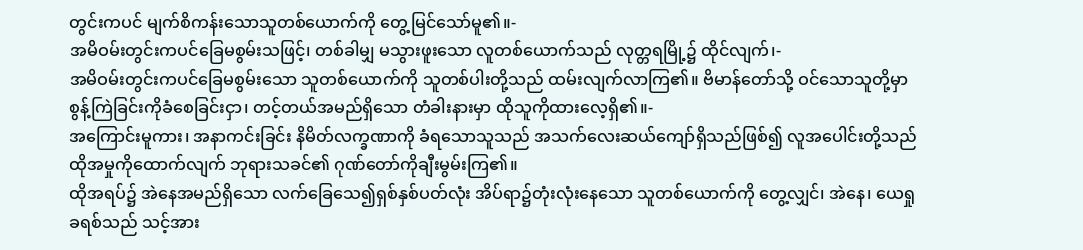တွင်းကပင် မျက်စိကန်းသောသူတစ်ယောက်ကို တွေ့မြင်သော်မူ၏။-
အမိဝမ်းတွင်းကပင်ခြေမစွမ်းသဖြင့်၊ တစ်ခါမျှ မသွားဖူးသော လူတစ်ယောက်သည် လုတ္တရမြို့၌ ထိုင်လျက်၊-
အမိဝမ်းတွင်းကပင်ခြေမစွမ်းသော သူတစ်ယောက်ကို သူတစ်ပါးတို့သည် ထမ်းလျက်လာကြ၏။ ဗိမာန်တော်သို့ ဝင်သောသူတို့မှာ စွန့်ကြဲခြင်းကိုခံစေခြင်းငှာ၊ တင့်တယ်အမည်ရှိသော တံခါးနားမှာ ထိုသူကိုထားလေ့ရှိ၏။-
အကြောင်းမူကား၊ အနာကင်းခြင်း နိမိတ်လက္ခဏာကို ခံရသောသူသည် အသက်လေးဆယ်ကျော်ရှိသည်ဖြစ်၍ လူအပေါင်းတို့သည် ထိုအမှုကိုထောက်လျက် ဘုရားသခင်၏ ဂုဏ်တော်ကိုချီးမွမ်းကြ၏။
ထိုအရပ်၌ အဲနေအမည်ရှိသော လက်ခြေသေ၍ရှစ်နှစ်ပတ်လုံး အိပ်ရာ၌တုံးလုံးနေသော သူတစ်ယောက်ကို တွေ့လျှင်၊ အဲနေ၊ ယေရှုခရစ်သည် သင့်အား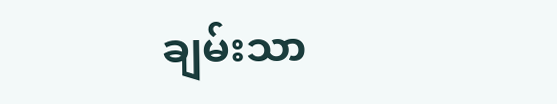ချမ်းသာ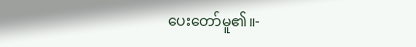ပေးတော်မူ၏။-